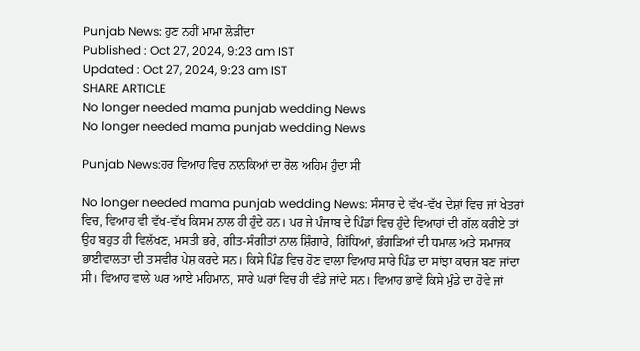Punjab News: ਹੁਣ ਨਹੀਂ ਮਾਮਾ ਲੋੜੀਂਦਾ
Published : Oct 27, 2024, 9:23 am IST
Updated : Oct 27, 2024, 9:23 am IST
SHARE ARTICLE
No longer needed mama punjab wedding News
No longer needed mama punjab wedding News

Punjab News:ਹਰ ਵਿਆਹ ਵਿਚ ਨਾਨਕਿਆਂ ਦਾ ਰੋਲ ਅਹਿਮ ਹੁੰਦਾ ਸੀ

No longer needed mama punjab wedding News: ਸੰਸਾਰ ਦੇ ਵੱਖ-ਵੱਖ ਦੇਸ਼ਾਂ ਵਿਚ ਜਾਂ ਖੇਤਰਾਂ ਵਿਚ, ਵਿਆਹ ਵੀ ਵੱਖ-ਵੱਖ ਕਿਸਮ ਨਾਲ ਹੀ ਹੁੰਦੇ ਹਨ। ਪਰ ਜੇ ਪੰਜਾਬ ਦੇ ਪਿੰਡਾਂ ਵਿਚ ਹੁੰਦੇ ਵਿਆਹਾਂ ਦੀ ਗੱਲ ਕਰੀਏ ਤਾਂ ਉਹ ਬਹੁਤ ਹੀ ਵਿਲੱਖਣ, ਮਸਤੀ ਭਰੇ, ਗੀਤ-ਸੰਗੀਤਾਂ ਨਾਲ ਸ਼ਿੰਗਾਰੇ, ਗਿੱਧਿਆਂ, ਭੰਗੜਿਆਂ ਦੀ ਧਮਾਲ ਅਤੇ ਸਮਾਜਕ ਭਾਈਵਾਲਤਾ ਦੀ ਤਸਵੀਰ ਪੇਸ਼ ਕਰਦੇ ਸਨ। ਕਿਸੇ ਪਿੰਡ ਵਿਚ ਹੋਣ ਵਾਲਾ ਵਿਆਹ ਸਾਰੇ ਪਿੰਡ ਦਾ ਸਾਂਝਾ ਕਾਰਜ ਬਣ ਜਾਂਦਾ ਸੀ। ਵਿਆਹ ਵਾਲੇ ਘਰ ਆਏ ਮਹਿਮਾਨ, ਸਾਰੇ ਘਰਾਂ ਵਿਚ ਹੀ ਵੰਡੇ ਜਾਂਦੇ ਸਨ। ਵਿਆਹ ਭਾਵੇਂ ਕਿਸੇ ਮੁੰਡੇ ਦਾ ਹੋਵੇ ਜਾਂ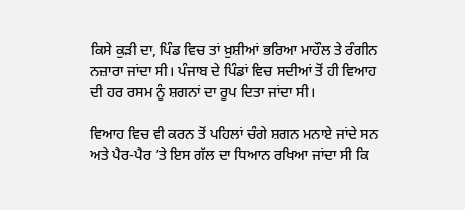ਕਿਸੇ ਕੁੜੀ ਦਾ, ਪਿੰਡ ਵਿਚ ਤਾਂ ਖ਼ੁਸ਼ੀਆਂ ਭਰਿਆ ਮਾਹੌਲ ਤੇ ਰੰਗੀਨ ਨਜ਼ਾਰਾ ਜਾਂਦਾ ਸੀ। ਪੰਜਾਬ ਦੇ ਪਿੰਡਾਂ ਵਿਚ ਸਦੀਆਂ ਤੋਂ ਹੀ ਵਿਆਹ ਦੀ ਹਰ ਰਸਮ ਨੂੰ ਸ਼ਗਨਾਂ ਦਾ ਰੂਪ ਦਿਤਾ ਜਾਂਦਾ ਸੀ।

ਵਿਆਹ ਵਿਚ ਵੀ ਕਰਨ ਤੋਂ ਪਹਿਲਾਂ ਚੰਗੇ ਸ਼ਗਨ ਮਨਾਏ ਜਾਂਦੇ ਸਨ ਅਤੇ ਪੈਰ-ਪੈਰ ’ਤੇ ਇਸ ਗੱਲ ਦਾ ਧਿਆਨ ਰਖਿਆ ਜਾਂਦਾ ਸੀ ਕਿ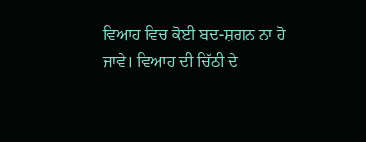ਵਿਆਹ ਵਿਚ ਕੋਈ ਬਦ-ਸ਼ਗਨ ਨਾ ਹੋ ਜਾਵੇ। ਵਿਆਹ ਦੀ ਚਿੱਠੀ ਦੇ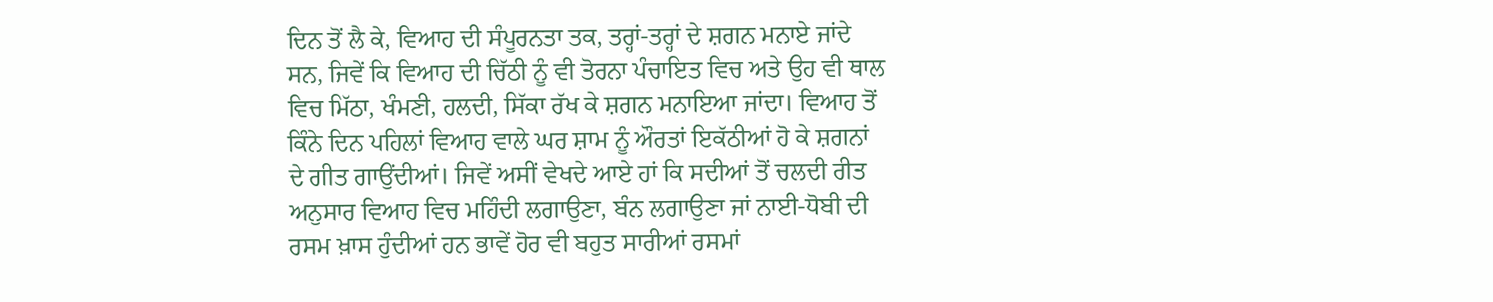ਦਿਨ ਤੋਂ ਲੈ ਕੇ, ਵਿਆਹ ਦੀ ਸੰਪੂਰਨਤਾ ਤਕ, ਤਰ੍ਹਾਂ-ਤਰ੍ਹਾਂ ਦੇ ਸ਼ਗਨ ਮਨਾਏ ਜਾਂਦੇ ਸਨ, ਜਿਵੇਂ ਕਿ ਵਿਆਹ ਦੀ ਚਿੱਠੀ ਨੂੰ ਵੀ ਤੋਰਨਾ ਪੰਚਾਇਤ ਵਿਚ ਅਤੇ ਉਹ ਵੀ ਥਾਲ ਵਿਚ ਮਿੱਠਾ, ਖੰਮਣੀ, ਹਲਦੀ, ਸਿੱਕਾ ਰੱਖ ਕੇ ਸ਼ਗਨ ਮਨਾਇਆ ਜਾਂਦਾ। ਵਿਆਹ ਤੋਂ ਕਿੰਨੇ ਦਿਨ ਪਹਿਲਾਂ ਵਿਆਹ ਵਾਲੇ ਘਰ ਸ਼ਾਮ ਨੂੰ ਔਰਤਾਂ ਇਕੱਠੀਆਂ ਹੋ ਕੇ ਸ਼ਗਨਾਂ ਦੇ ਗੀਤ ਗਾਉਂਦੀਆਂ। ਜਿਵੇਂ ਅਸੀਂ ਵੇਖਦੇ ਆਏ ਹਾਂ ਕਿ ਸਦੀਆਂ ਤੋਂ ਚਲਦੀ ਰੀਤ ਅਨੁਸਾਰ ਵਿਆਹ ਵਿਚ ਮਹਿੰਦੀ ਲਗਾਉਣਾ, ਬੰਨ ਲਗਾਉਣਾ ਜਾਂ ਨਾਈ-ਧੋਬੀ ਦੀ ਰਸਮ ਖ਼ਾਸ ਹੁੰਦੀਆਂ ਹਨ ਭਾਵੇਂ ਹੋਰ ਵੀ ਬਹੁਤ ਸਾਰੀਆਂ ਰਸਮਾਂ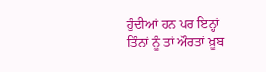ਹੁੰਦੀਆਂ ਹਨ ਪਰ ਇਨ੍ਹਾਂ ਤਿੰਨਾਂ ਨੂੰ ਤਾਂ ਔਰਤਾਂ ਖ਼ੂਬ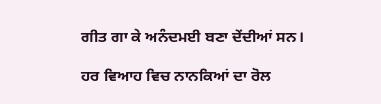ਗੀਤ ਗਾ ਕੇ ਅਨੰਦਮਈ ਬਣਾ ਦੇਂਦੀਆਂ ਸਨ।

ਹਰ ਵਿਆਹ ਵਿਚ ਨਾਨਕਿਆਂ ਦਾ ਰੋਲ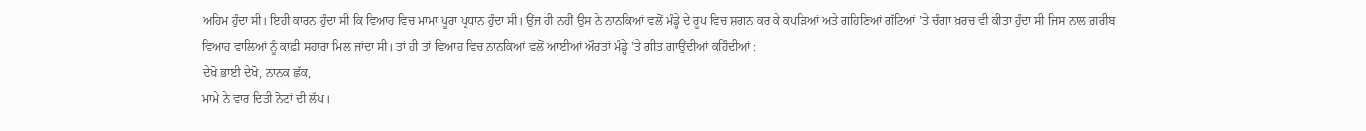ਅਹਿਮ ਹੁੰਦਾ ਸੀ। ਇਹੀ ਕਾਰਨ ਹੁੰਦਾ ਸੀ ਕਿ ਵਿਆਹ ਵਿਚ ਮਾਮਾ ਪੂਰਾ ਪ੍ਰਧਾਨ ਹੁੰਦਾ ਸੀ। ਉਂਜ ਹੀ ਨਹੀਂ ਉਸ ਨੇ ਨਾਨਕਿਆਂ ਵਲੋਂ ਮੰਡ੍ਹੇ ਦੇ ਰੂਪ ਵਿਚ ਸ਼ਗਨ ਕਰ ਕੇ ਕਪੜਿਆਂ ਅਤੇ ਗਹਿਣਿਆਂ ਗੱਟਿਆਂ ’ਤੇ ਚੰਗਾ ਖ਼ਰਚ ਵੀ ਕੀਤਾ ਹੁੰਦਾ ਸੀ ਜਿਸ ਨਾਲ ਗ਼ਰੀਬ ਵਿਆਹ ਵਾਲਿਆਂ ਨੂੰ ਕਾਫ਼ੀ ਸਹਾਰਾ ਮਿਲ ਜਾਂਦਾ ਸੀ। ਤਾਂ ਹੀ ਤਾਂ ਵਿਆਹ ਵਿਚ ਨਾਨਕਿਆਂ ਵਲੋਂ ਆਈਆਂ ਔਰਤਾਂ ਮੰਡ੍ਹੇ ’ਤੇ ਗੀਤ ਗਾਉਂਦੀਆਂ ਕਹਿੰਦੀਆਂ :
ਦੇਖੋ ਭਾਈ ਦੇਖੋ, ਨਾਨਕ ਛੱਕ,
ਮਾਮੇ ਨੇ ਵਾਰ ਦਿਤੀ ਨੋਟਾਂ ਦੀ ਲੱਪ।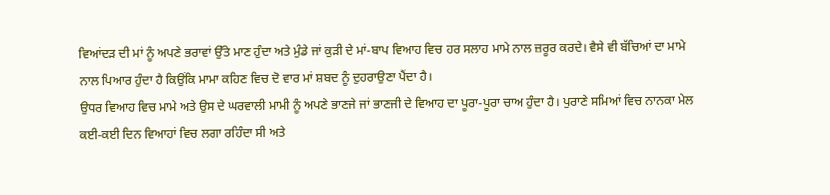ਵਿਆਂਦੜ ਦੀ ਮਾਂ ਨੂੰ ਅਪਣੇ ਭਰਾਵਾਂ ਉੱਤੇ ਮਾਣ ਹੁੰਦਾ ਅਤੇ ਮੁੰਡੇ ਜਾਂ ਕੁੜੀ ਦੇ ਮਾਂ-ਬਾਪ ਵਿਆਹ ਵਿਚ ਹਰ ਸਲਾਹ ਮਾਮੇ ਨਾਲ ਜ਼ਰੂਰ ਕਰਦੇ। ਵੈਸੇ ਵੀ ਬੱਚਿਆਂ ਦਾ ਮਾਮੇ ਨਾਲ ਪਿਆਰ ਹੁੰਦਾ ਹੈ ਕਿਉਂਕਿ ਮਾਮਾ ਕਹਿਣ ਵਿਚ ਦੋ ਵਾਰ ਮਾਂ ਸ਼ਬਦ ਨੂੰ ਦੁਹਰਾਉਣਾ ਪੈਂਦਾ ਹੈ।
ਉਧਰ ਵਿਆਹ ਵਿਚ ਮਾਮੇ ਅਤੇ ਉਸ ਦੇ ਘਰਵਾਲੀ ਮਾਮੀ ਨੂੰ ਅਪਣੇ ਭਾਣਜੇ ਜਾਂ ਭਾਣਜੀ ਦੇ ਵਿਆਹ ਦਾ ਪੂਰਾ-ਪੂਰਾ ਚਾਅ ਹੁੰਦਾ ਹੈ। ਪੁਰਾਣੇ ਸਮਿਆਂ ਵਿਚ ਨਾਨਕਾ ਮੇਲ ਕਈ-ਕਈ ਦਿਨ ਵਿਆਹਾਂ ਵਿਚ ਲਗਾ ਰਹਿੰਦਾ ਸੀ ਅਤੇ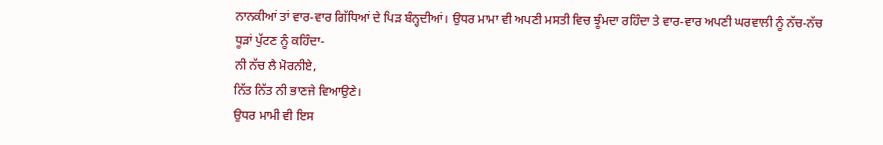ਨਾਨਕੀਆਂ ਤਾਂ ਵਾਰ-ਵਾਰ ਗਿੱਧਿਆਂ ਦੇ ਪਿੜ ਬੰਨ੍ਹਦੀਆਂ। ਉਧਰ ਮਾਮਾ ਵੀ ਅਪਣੀ ਮਸਤੀ ਵਿਚ ਝੂੰਮਦਾ ਰਹਿੰਦਾ ਤੇ ਵਾਰ-ਵਾਰ ਅਪਣੀ ਘਰਵਾਲੀ ਨੂੰ ਨੱਚ-ਨੱਚ ਧੂੜਾਂ ਪੁੱਟਣ ਨੂੰ ਕਹਿੰਦਾ-
ਨੀ ਨੱਚ ਲੈ ਮੋਰਨੀਏ,
ਨਿੱਤ ਨਿੱਤ ਨੀ ਭਾਣਜੇ ਵਿਆਉਣੇ।
ਉਧਰ ਮਾਮੀ ਵੀ ਇਸ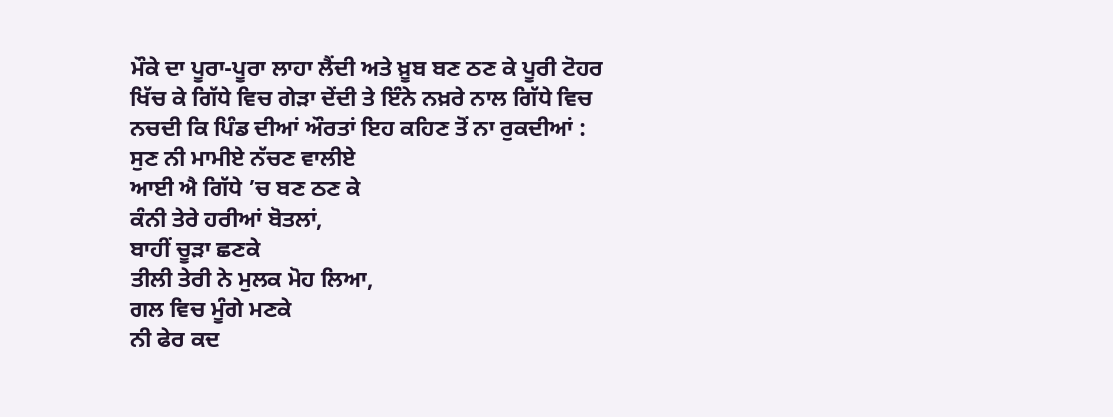ਮੌਕੇ ਦਾ ਪੂਰਾ-ਪੂਰਾ ਲਾਹਾ ਲੈਂਦੀ ਅਤੇ ਖ਼ੂਬ ਬਣ ਠਣ ਕੇ ਪੂਰੀ ਟੋਹਰ ਖਿੱਚ ਕੇ ਗਿੱਧੇ ਵਿਚ ਗੇੜਾ ਦੇਂਦੀ ਤੇ ਇੰਨੇ ਨਖ਼ਰੇ ਨਾਲ ਗਿੱਧੇ ਵਿਚ ਨਚਦੀ ਕਿ ਪਿੰਡ ਦੀਆਂ ਔਰਤਾਂ ਇਹ ਕਹਿਣ ਤੋਂ ਨਾ ਰੁਕਦੀਆਂ :
ਸੁਣ ਨੀ ਮਾਮੀਏ ਨੱਚਣ ਵਾਲੀਏ
ਆਈ ਐ ਗਿੱਧੇ ’ਚ ਬਣ ਠਣ ਕੇ
ਕੰਨੀ ਤੇਰੇ ਹਰੀਆਂ ਬੋਤਲਾਂ,
ਬਾਹੀਂ ਚੂੜਾ ਛਣਕੇ
ਤੀਲੀ ਤੇਰੀ ਨੇ ਮੁਲਕ ਮੋਹ ਲਿਆ,
ਗਲ ਵਿਚ ਮੂੰਗੇ ਮਣਕੇ
ਨੀ ਫੇਰ ਕਦ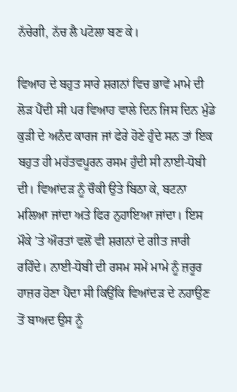ਨੱਚੇਗੀ, ਨੱਚ ਲੈ ਪਟੋਲਾ ਬਣ ਕੇ।

ਵਿਆਹ ਦੇ ਬਹੁਤ ਸਾਰੇ ਸ਼ਗਨਾਂ ਵਿਚ ਭਾਵੇਂ ਮਾਮੇ ਦੀ ਲੋੜ ਪੈਂਦੀ ਸੀ ਪਰ ਵਿਆਹ ਵਾਲੇ ਦਿਨ ਜਿਸ ਦਿਨ ਮੁੰਡੇ ਕੁੜੀ ਦੇ ਅਨੰਦ ਕਾਰਜ ਜਾਂ ਫੇਰੇ ਹੋਣੇ ਹੁੰਦੇ ਸਨ ਤਾਂ ਇਕ ਬਹੁਤ ਹੀ ਮਹੱਤਵਪੂਰਨ ਰਸਮ ਹੁੰਦੀ ਸੀ ਨਾਈ-ਧੋਬੀ ਦੀ। ਵਿਆਂਦੜ ਨੂੰ ਚੌਕੀ ਉਤੇ ਬਿਠਾ ਕੇ, ਬਟਨਾ ਮਲਿਆ ਜਾਂਦਾ ਅਤੇ ਫਿਰ ਨੁਹਾਇਆ ਜਾਂਦਾ। ਇਸ ਮੌਕੇ ’ਤੇ ਔਰਤਾਂ ਵਲੋਂ ਵੀ ਸ਼ਗਨਾਂ ਦੇ ਗੀਤ ਜਾਰੀ ਰਹਿੰਦੇ। ਨਾਈ-ਧੋਬੀ ਦੀ ਰਸਮ ਸਮੇਂ ਮਾਮੇ ਨੂੰ ਜ਼ਰੂਰ ਹਾਜ਼ਰ ਹੋਣਾ ਪੈਂਦਾ ਸੀ ਕਿਉਂਕਿ ਵਿਆਂਦੜ ਦੇ ਨਹਾਉਣ ਤੋਂ ਬਾਅਦ ਉਸ ਨੂੰ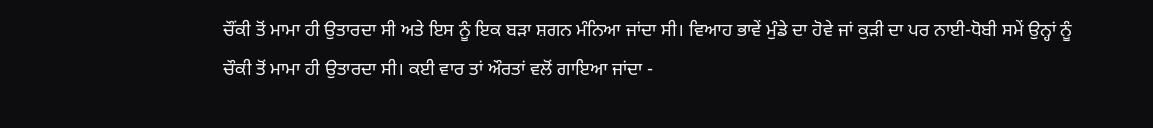ਚੌਂਕੀ ਤੋਂ ਮਾਮਾ ਹੀ ਉਤਾਰਦਾ ਸੀ ਅਤੇ ਇਸ ਨੂੰ ਇਕ ਬੜਾ ਸ਼ਗਨ ਮੰਨਿਆ ਜਾਂਦਾ ਸੀ। ਵਿਆਹ ਭਾਵੇਂ ਮੁੰਡੇ ਦਾ ਹੋਵੇ ਜਾਂ ਕੁੜੀ ਦਾ ਪਰ ਨਾਈ-ਧੋਬੀ ਸਮੇਂ ਉਨ੍ਹਾਂ ਨੂੰ ਚੌਕੀ ਤੋਂ ਮਾਮਾ ਹੀ ਉਤਾਰਦਾ ਸੀ। ਕਈ ਵਾਰ ਤਾਂ ਔਰਤਾਂ ਵਲੋਂ ਗਾਇਆ ਜਾਂਦਾ -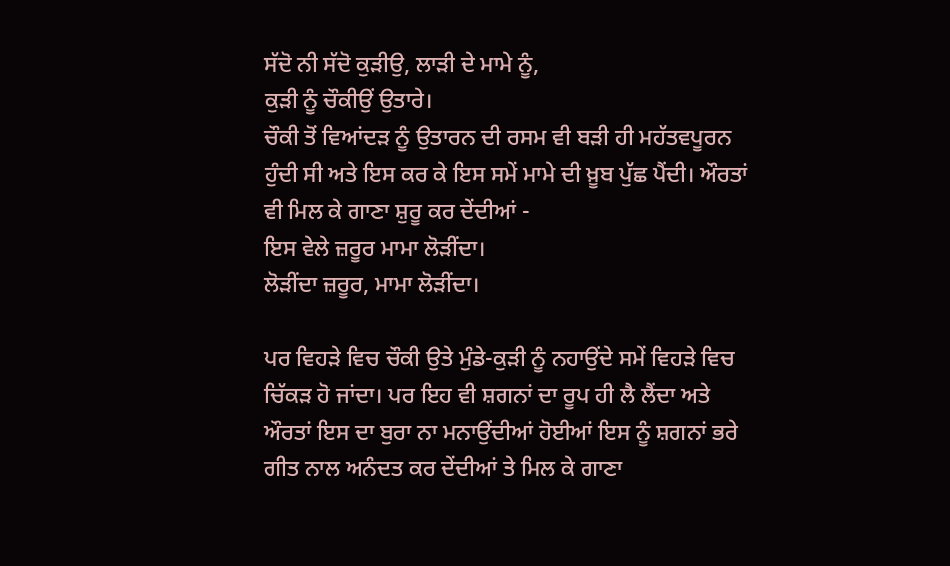ਸੱਦੋ ਨੀ ਸੱਦੋ ਕੁੜੀਉ, ਲਾੜੀ ਦੇ ਮਾਮੇ ਨੂੰ,
ਕੁੜੀ ਨੂੰ ਚੌਕੀਉਂ ਉਤਾਰੇ।
ਚੌਕੀ ਤੋਂ ਵਿਆਂਦੜ ਨੂੰ ਉਤਾਰਨ ਦੀ ਰਸਮ ਵੀ ਬੜੀ ਹੀ ਮਹੱਤਵਪੂਰਨ ਹੁੰਦੀ ਸੀ ਅਤੇ ਇਸ ਕਰ ਕੇ ਇਸ ਸਮੇਂ ਮਾਮੇ ਦੀ ਖ਼ੂਬ ਪੁੱਛ ਪੈਂਦੀ। ਔਰਤਾਂ ਵੀ ਮਿਲ ਕੇ ਗਾਣਾ ਸ਼ੁਰੂ ਕਰ ਦੇਂਦੀਆਂ -
ਇਸ ਵੇਲੇ ਜ਼ਰੂਰ ਮਾਮਾ ਲੋੜੀਂਦਾ।
ਲੋੜੀਂਦਾ ਜ਼ਰੂਰ, ਮਾਮਾ ਲੋੜੀਂਦਾ।

ਪਰ ਵਿਹੜੇ ਵਿਚ ਚੌਕੀ ਉਤੇ ਮੁੰਡੇ-ਕੁੜੀ ਨੂੰ ਨਹਾਉਂਦੇ ਸਮੇਂ ਵਿਹੜੇ ਵਿਚ ਚਿੱਕੜ ਹੋ ਜਾਂਦਾ। ਪਰ ਇਹ ਵੀ ਸ਼ਗਨਾਂ ਦਾ ਰੂਪ ਹੀ ਲੈ ਲੈਂਦਾ ਅਤੇ ਔਰਤਾਂ ਇਸ ਦਾ ਬੁਰਾ ਨਾ ਮਨਾਉਂਦੀਆਂ ਹੋਈਆਂ ਇਸ ਨੂੰ ਸ਼ਗਨਾਂ ਭਰੇ ਗੀਤ ਨਾਲ ਅਨੰਦਤ ਕਰ ਦੇਂਦੀਆਂ ਤੇ ਮਿਲ ਕੇ ਗਾਣਾ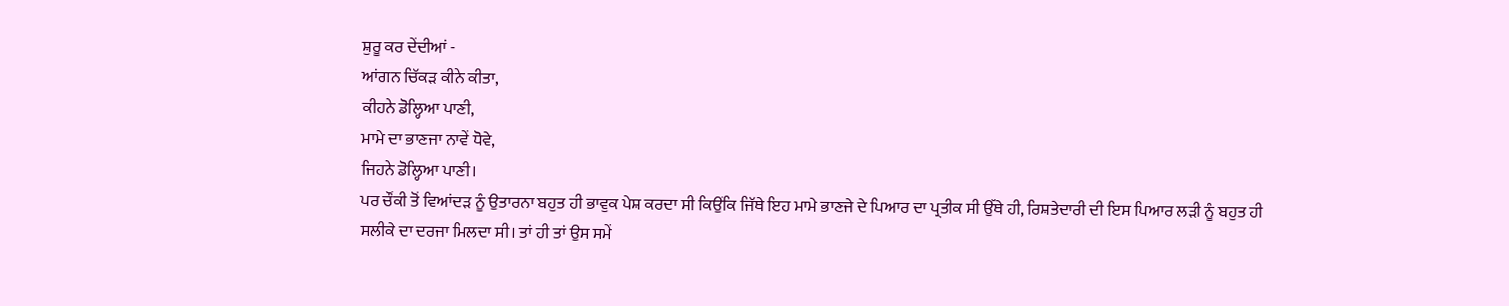ਸ਼ੁਰੂ ਕਰ ਦੇਂਦੀਆਂ -
ਆਂਗਨ ਚਿੱਕੜ ਕੀਨੇ ਕੀਤਾ,
ਕੀਹਨੇ ਡੋਲ੍ਹਿਆ ਪਾਣੀ,
ਮਾਮੇ ਦਾ ਭਾਣਜਾ ਨਾਵੇਂ ਧੋਵੇ,
ਜਿਹਨੇ ਡੋਲ੍ਹਿਆ ਪਾਣੀ।
ਪਰ ਚੌਂਕੀ ਤੋਂ ਵਿਆਂਦੜ ਨੂੰ ਉਤਾਰਨਾ ਬਹੁਤ ਹੀ ਭਾਵੁਕ ਪੇਸ਼ ਕਰਦਾ ਸੀ ਕਿਉਂਕਿ ਜਿੱਥੇ ਇਹ ਮਾਮੇ ਭਾਣਜੇ ਦੇ ਪਿਆਰ ਦਾ ਪ੍ਰਤੀਕ ਸੀ ਉੱਥੇ ਹੀ, ਰਿਸ਼ਤੇਦਾਰੀ ਦੀ ਇਸ ਪਿਆਰ ਲੜੀ ਨੂੰ ਬਹੁਤ ਹੀ ਸਲੀਕੇ ਦਾ ਦਰਜਾ ਮਿਲਦਾ ਸੀ। ਤਾਂ ਹੀ ਤਾਂ ਉਸ ਸਮੇਂ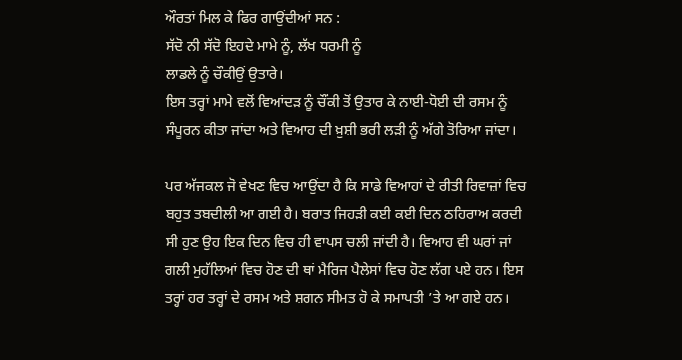ਔਰਤਾਂ ਮਿਲ ਕੇ ਫਿਰ ਗਾਉਂਦੀਆਂ ਸਨ :
ਸੱਦੋ ਨੀ ਸੱਦੋ ਇਹਦੇ ਮਾਮੇ ਨੂੰ, ਲੱਖ ਧਰਮੀ ਨੂੰ
ਲਾਡਲੇ ਨੂੰ ਚੌਕੀਉਂ ਉਤਾਰੇ।
ਇਸ ਤਰ੍ਹਾਂ ਮਾਮੇ ਵਲੋਂ ਵਿਆਂਦੜ ਨੂੰ ਚੌਂਕੀ ਤੋਂ ਉਤਾਰ ਕੇ ਨਾਈ-ਧੋਈ ਦੀ ਰਸਮ ਨੂੰ ਸੰਪੂਰਨ ਕੀਤਾ ਜਾਂਦਾ ਅਤੇ ਵਿਆਹ ਦੀ ਖ਼ੁਸ਼ੀ ਭਰੀ ਲੜੀ ਨੂੰ ਅੱਗੇ ਤੋਰਿਆ ਜਾਂਦਾ।

ਪਰ ਅੱਜਕਲ ਜੋ ਵੇਖਣ ਵਿਚ ਆਉਂਦਾ ਹੈ ਕਿ ਸਾਡੇ ਵਿਆਹਾਂ ਦੇ ਰੀਤੀ ਰਿਵਾਜ਼ਾਂ ਵਿਚ ਬਹੁਤ ਤਬਦੀਲੀ ਆ ਗਈ ਹੈ। ਬਰਾਤ ਜਿਹੜੀ ਕਈ ਕਈ ਦਿਨ ਠਹਿਰਾਅ ਕਰਦੀ ਸੀ ਹੁਣ ਉਹ ਇਕ ਦਿਨ ਵਿਚ ਹੀ ਵਾਪਸ ਚਲੀ ਜਾਂਦੀ ਹੈ। ਵਿਆਹ ਵੀ ਘਰਾਂ ਜਾਂ ਗਲੀ ਮੁਹੱਲਿਆਂ ਵਿਚ ਹੋਣ ਦੀ ਥਾਂ ਮੈਰਿਜ ਪੈਲੇਸਾਂ ਵਿਚ ਹੋਣ ਲੱਗ ਪਏ ਹਨ। ਇਸ ਤਰ੍ਹਾਂ ਹਰ ਤਰ੍ਹਾਂ ਦੇ ਰਸਮ ਅਤੇ ਸ਼ਗਨ ਸੀਮਤ ਹੋ ਕੇ ਸਮਾਪਤੀ ’ਤੇ ਆ ਗਏ ਹਨ।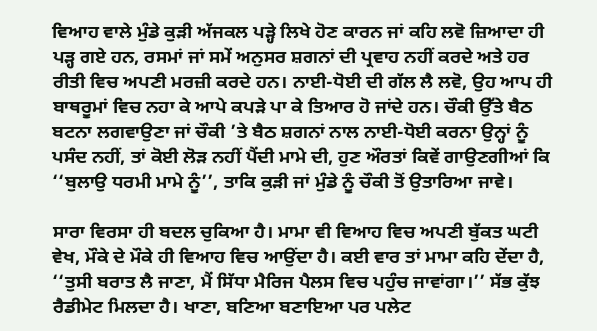ਵਿਆਹ ਵਾਲੇ ਮੁੰਡੇ ਕੁੜੀ ਅੱਜਕਲ ਪੜ੍ਹੇ ਲਿਖੇ ਹੋਣ ਕਾਰਨ ਜਾਂ ਕਹਿ ਲਵੋ ਜ਼ਿਆਦਾ ਹੀ ਪੜ੍ਹ ਗਏ ਹਨ, ਰਸਮਾਂ ਜਾਂ ਸਮੇਂ ਅਨੁਸਰ ਸ਼ਗਨਾਂ ਦੀ ਪ੍ਰਵਾਹ ਨਹੀਂ ਕਰਦੇ ਅਤੇ ਹਰ ਰੀਤੀ ਵਿਚ ਅਪਣੀ ਮਰਜ਼ੀ ਕਰਦੇ ਹਨ। ਨਾਈ-ਧੋਈ ਦੀ ਗੱਲ ਲੈ ਲਵੋ, ਉਹ ਆਪ ਹੀ ਬਾਥਰੂਮਾਂ ਵਿਚ ਨਹਾ ਕੇ ਆਪੇ ਕਪੜੇ ਪਾ ਕੇ ਤਿਆਰ ਹੋ ਜਾਂਦੇ ਹਨ। ਚੌਕੀ ਉੱਤੇ ਬੈਠ ਬਟਨਾ ਲਗਵਾਉਣਾ ਜਾਂ ਚੌਕੀ ’ਤੇ ਬੈਠ ਸ਼ਗਨਾਂ ਨਾਲ ਨਾਈ-ਧੋਈ ਕਰਨਾ ਉਨ੍ਹਾਂ ਨੂੰ ਪਸੰਦ ਨਹੀਂ, ਤਾਂ ਕੋਈ ਲੋੜ ਨਹੀਂ ਪੈਂਦੀ ਮਾਮੇ ਦੀ, ਹੁਣ ਔਰਤਾਂ ਕਿਵੇਂ ਗਾਉਣਗੀਆਂ ਕਿ ‘‘ਬੁਲਾਉ ਧਰਮੀ ਮਾਮੇ ਨੂੰ’’, ਤਾਕਿ ਕੁੜੀ ਜਾਂ ਮੁੰਡੇ ਨੂੰ ਚੌਕੀ ਤੋਂ ਉਤਾਰਿਆ ਜਾਵੇ।

ਸਾਰਾ ਵਿਰਸਾ ਹੀ ਬਦਲ ਚੁਕਿਆ ਹੈ। ਮਾਮਾ ਵੀ ਵਿਆਹ ਵਿਚ ਅਪਣੀ ਬੁੱਕਤ ਘਟੀ ਵੇਖ, ਮੌਕੇ ਦੇ ਮੌਕੇ ਹੀ ਵਿਆਹ ਵਿਚ ਆਉਂਦਾ ਹੈ। ਕਈ ਵਾਰ ਤਾਂ ਮਾਮਾ ਕਹਿ ਦੇਂਦਾ ਹੈ, ‘‘ਤੁਸੀ ਬਰਾਤ ਲੈ ਜਾਣਾ, ਮੈਂ ਸਿੱਧਾ ਮੈਰਿਜ ਪੈਲਸ ਵਿਚ ਪਹੁੰਚ ਜਾਵਾਂਗਾ।’’ ਸੱਭ ਕੁੱਝ ਰੈਡੀਮੇਟ ਮਿਲਦਾ ਹੈ। ਖਾਣਾ, ਬਣਿਆ ਬਣਾਇਆ ਪਰ ਪਲੇਟ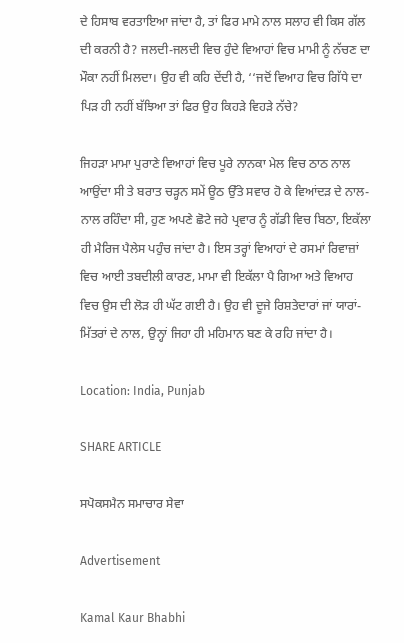ਦੇ ਹਿਸਾਬ ਵਰਤਾਇਆ ਜਾਂਦਾ ਹੈ, ਤਾਂ ਫਿਰ ਮਾਮੇ ਨਾਲ ਸਲਾਹ ਵੀ ਕਿਸ ਗੱਲ ਦੀ ਕਰਨੀ ਹੈ? ਜਲਦੀ-ਜਲਦੀ ਵਿਚ ਹੁੰਦੇ ਵਿਆਹਾਂ ਵਿਚ ਮਾਮੀ ਨੂੰ ਨੱਚਣ ਦਾ ਮੌਕਾ ਨਹੀਂ ਮਿਲਦਾ। ਉਹ ਵੀ ਕਹਿ ਦੇਂਦੀ ਹੈ, ‘‘ਜਦੋਂ ਵਿਆਹ ਵਿਚ ਗਿੱਧੇ ਦਾ ਪਿੜ ਹੀ ਨਹੀਂ ਬੱਝਿਆ ਤਾਂ ਫਿਰ ਉਹ ਕਿਹੜੇ ਵਿਹੜੇ ਨੱਚੇ?

ਜਿਹੜਾ ਮਾਮਾ ਪੁਰਾਣੇ ਵਿਆਹਾਂ ਵਿਚ ਪੂਰੇ ਨਾਨਕਾ ਮੇਲ ਵਿਚ ਠਾਠ ਨਾਲ ਆਉਂਦਾ ਸੀ ਤੇ ਬਰਾਤ ਚੜ੍ਹਨ ਸਮੇਂ ਊਠ ਉੱਤੇ ਸਵਾਰ ਹੋ ਕੇ ਵਿਆਂਦੜ ਦੇ ਨਾਲ-ਨਾਲ ਰਹਿੰਦਾ ਸੀ, ਹੁਣ ਅਪਣੇ ਛੋਟੇ ਜਹੇ ਪ੍ਰਵਾਰ ਨੂੰ ਗੱਡੀ ਵਿਚ ਬਿਠਾ, ਇਕੱਲਾ ਹੀ ਮੈਰਿਜ ਪੈਲੇਸ ਪਹੁੰਚ ਜਾਂਦਾ ਹੈ। ਇਸ ਤਰ੍ਹਾਂ ਵਿਆਹਾਂ ਦੇ ਰਸਮਾਂ ਰਿਵਾਜ਼ਾਂ ਵਿਚ ਆਈ ਤਬਦੀਲੀ ਕਾਰਣ, ਮਾਮਾ ਵੀ ਇਕੱਲਾ ਪੈ ਗਿਆ ਅਤੇ ਵਿਆਹ ਵਿਚ ਉਸ ਦੀ ਲੋੜ ਹੀ ਘੱਟ ਗਈ ਹੈ। ਉਹ ਵੀ ਦੂਜੇ ਰਿਸ਼ਤੇਦਾਰਾਂ ਜਾਂ ਯਾਰਾਂ-ਮਿੱਤਰਾਂ ਦੇ ਨਾਲ, ਉਨ੍ਹਾਂ ਜਿਹਾ ਹੀ ਮਹਿਮਾਨ ਬਣ ਕੇ ਰਹਿ ਜਾਂਦਾ ਹੈ।

Location: India, Punjab

SHARE ARTICLE

ਸਪੋਕਸਮੈਨ ਸਮਾਚਾਰ ਸੇਵਾ

Advertisement

Kamal Kaur Bhabhi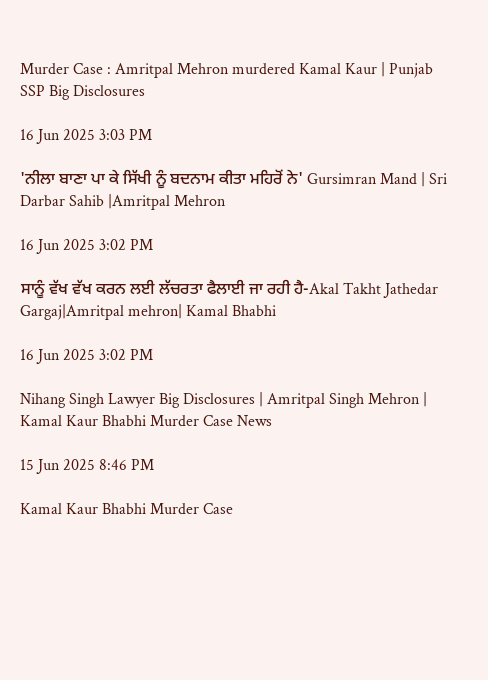Murder Case : Amritpal Mehron murdered Kamal Kaur | Punjab SSP Big Disclosures

16 Jun 2025 3:03 PM

'ਨੀਲਾ ਬਾਣਾ ਪਾ ਕੇ ਸਿੱਖੀ ਨੂੰ ਬਦਨਾਮ ਕੀਤਾ ਮਹਿਰੋਂ ਨੇ' Gursimran Mand | Sri Darbar Sahib |Amritpal Mehron

16 Jun 2025 3:02 PM

ਸਾਨੂੰ ਵੱਖ ਵੱਖ ਕਰਨ ਲਈ ਲੱਚਰਤਾ ਫੈਲਾਈ ਜਾ ਰਹੀ ਹੈ-Akal Takht Jathedar Gargaj|Amritpal mehron| Kamal Bhabhi

16 Jun 2025 3:02 PM

Nihang Singh Lawyer Big Disclosures | Amritpal Singh Mehron | Kamal Kaur Bhabhi Murder Case News

15 Jun 2025 8:46 PM

Kamal Kaur Bhabhi Murder Case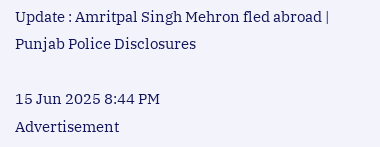Update : Amritpal Singh Mehron fled abroad | Punjab Police Disclosures

15 Jun 2025 8:44 PM
Advertisement